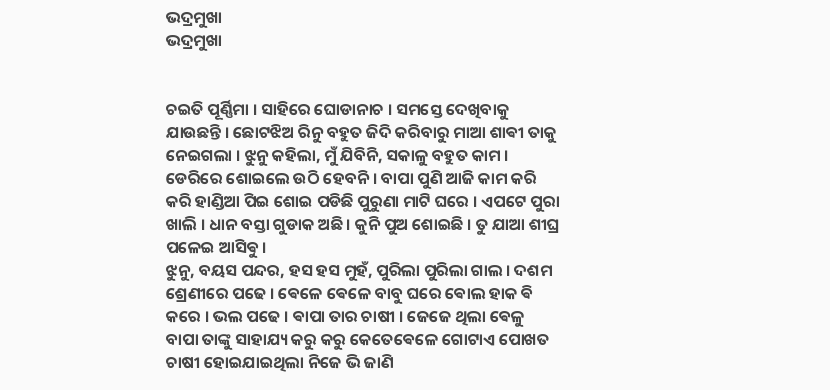ଭଦ୍ରମୁଖା
ଭଦ୍ରମୁଖା


ଚଇତି ପୂର୍ଣ୍ଣିମା । ସାହିରେ ଘୋଡାନାଚ । ସମସ୍ତେ ଦେଖିବାକୁ ଯାଉଛନ୍ତି । ଛୋଟଝିଅ ରିନୁ ବହୁତ ଜିଦି କରିବାରୁ ମାଆ ଶାଵୀ ତାକୁ ନେଇଗଲା । ଝୁନୁ କହିଲା, ମୁଁ ଯିବିନି, ସକାଳୁ ବହୁତ କାମ । ଡେରିରେ ଶୋଇଲେ ଉଠି ହେବନି । ବାପା ପୁଣି ଆଜି କାମ କରି କରି ହାଣ୍ଡିଆ ପିଇ ଶୋଇ ପଡିଛି ପୁରୁଣା ମାଟି ଘରେ । ଏପଟେ ପୁରା ଖାଲି । ଧାନ ବସ୍ତା ଗୁଡାକ ଅଛି । କୁନି ପୁଅ ଶୋଇଛି । ତୁ ଯାଆ ଶୀଘ୍ର ପଳେଇ ଆସିଵୁ ।
ଝୁନୁ, ବୟସ ପନ୍ଦର, ହସ ହସ ମୁହଁ, ପୁରିଲା ପୁରିଲା ଗାଲ । ଦଶମ ଶ୍ରେଣୀରେ ପଢେ । ଵେଳେ ଵେଳେ ବାବୁ ଘରେ ଵୋଲ ହାକ ଵି କରେ । ଭଲ ପଢେ । ଵାପା ତାର ଚାଷୀ । ଜେଜେ ଥିଲା ଵେଳୁ ବାପା ତାଙ୍କୁ ସାହାଯ୍ୟ କରୁ କରୁ କେତେଵେଳେ ଗୋଟାଏ ପୋଖତ ଚାଷୀ ହୋଇଯାଇଥିଲା ନିଜେ ଭି ଜାଣି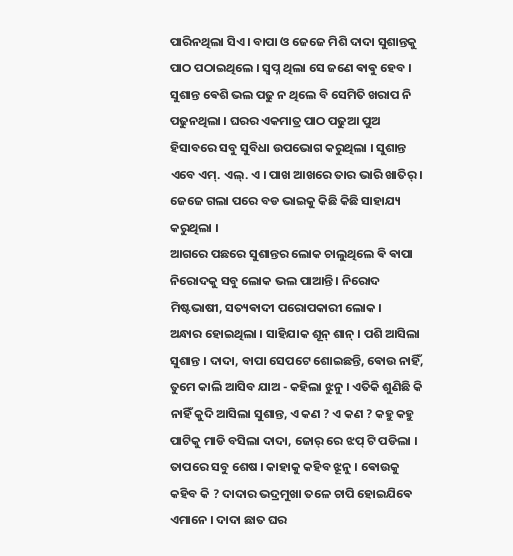ପାରିନଥିଲା ସିଏ । ବାପା ଓ ଜେଜେ ମିଶି ଦାଦା ସୁଶାନ୍ତକୁ ପାଠ ପଠାଇଥିଲେ । ସ୍ବପ୍ନ ଥିଲା ସେ ଜଣେ ଵାଵୁ ହେବ ।
ସୁଶାନ୍ତ ଵେଶି ଭଲ ପଢୁ ନ ଥିଲେ ବି ସେମିତି ଖରାପ ନି ପଢୁନଥିଲା । ଘରର ଏକମାତ୍ର ପାଠ ପଢୁଆ ପୁଅ ହିସାବରେ ସବୁ ସୁବିଧା ଉପଭୋଗ କରୁଥିଲା । ସୁଶାନ୍ତ ଏବେ ଏମ୍. ଏଲ୍. ଏ । ପାଖ ଆଖରେ ତାର ଭାରି ଖାତିର୍ । ଜେଜେ ଗଲା ପରେ ବଡ ଭାଇକୁ କିଛି କିଛି ସାହାଯ୍ୟ କରୁଥିଲା ।
ଆଗରେ ପଛରେ ସୁଶାନ୍ତର ଲୋକ ଚାଲୁଥିଲେ ଵି ଵାପା ନିରୋଦକୁ ସବୁ ଲୋକ ଭଲ ପାଆନ୍ତି । ନିରୋଦ ମିଷ୍ଟଭାଷୀ, ସତ୍ୟଵାଦୀ ପରୋପକାରୀ ଲୋକ ।
ଅନ୍ଧାର ହୋଇଥିଲା । ସାହିଯାକ ଶୂନ୍ ଶାନ୍ । ପଶି ଆସିଲା ସୁଶାନ୍ତ । ଦାଦା, ବାପା ସେପଟେ ଶୋଇଛନ୍ତି, ଵୋଉ ନାହିଁ, ତୁମେ କାଲି ଆସିବ ଯାଅ - କହିଲା ଝୁନୁ । ଏତିକି ଶୁଣିଛି କି ନାହିଁ କୁଦି ଆସିଲା ସୁଶାନ୍ତ, ଏ କଣ ? ଏ କଣ ? କହୁ କହୁ ପାଟିକୁ ମାଡି ବସିଲା ଦାଦା, ଜୋର୍ ରେ ଝପ୍ ଟି ପଡିଲା । ତାପରେ ସବୁ ଶେଷ । କାହାକୁ କହିବ ଝୂନୁ । ଵୋଉକୁ କହିବ କି ? ଦାଦାର ଭଦ୍ରମୁଖା ତଳେ ଚାପି ହୋଇଯିଵେ ଏମାନେ । ଦାଦା ଛାତ ଘର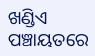ଖଣ୍ଡିଏ ପଞ୍ଚାୟତରେ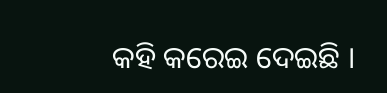କହି କରେଇ ଦେଇଛି ।